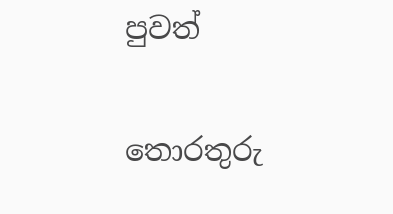පුවත්

තොරතුරු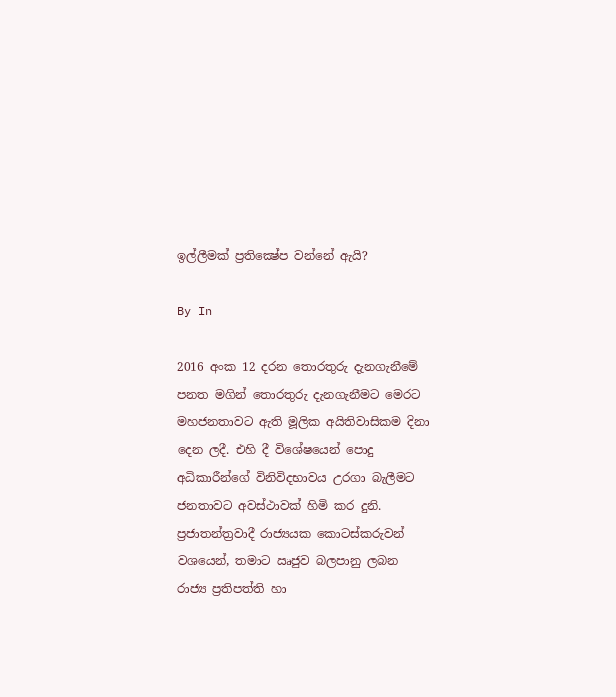ඉල්ලීමක් ප්‍රතික්‍ෂේප වන්නේ ඇයි?

By In

2016 අංක 12 දරන තොරතුරු දැනගැනීමේ පනත මගින් තොරතුරු දැනගැනීමට මෙරට මහජනතාවට ඇති මූලික අයිතිවාසිකම දිනා දෙන ලදී. එහි දී විශේෂයෙන් පොදු අධිකාරීන්ගේ විනිවිදභාවය උරගා බැලීමට ජනතාවට අවස්ථාවක් හිමි කර දුනි. ප්‍රජාතන්ත්‍රවාදී රාජ්‍යයක කොටස්කරුවන් වශයෙන්, තමාට ඍජුව බලපානු ලබන රාජ්‍ය ප්‍රතිපත්ති හා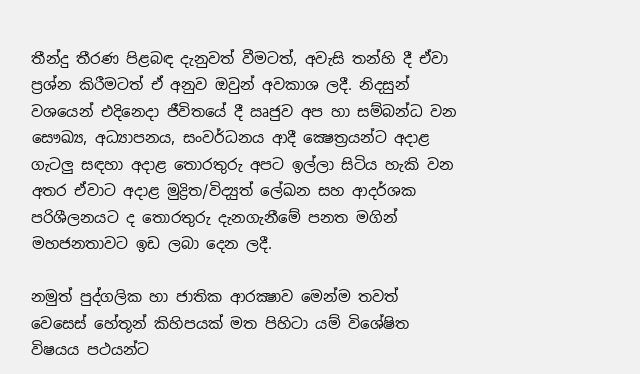තීන්දු තීරණ පිළබඳ දැනුවත් වීමටත්, අවැසි තන්හි දී ඒවා ප්‍රශ්න කිරීමටත් ඒ අනුව ඔවුන් අවකාශ ලදී. නිදසුන් වශයෙන් එදිනෙදා ජීවිතයේ දී ඍජුව අප හා සම්බන්ධ වන සෞඛ්‍ය, අධ්‍යාපනය, සංවර්ධනය ආදී ක්‍ෂෙත්‍රයන්ට අදාළ ගැටලු සඳහා අදාළ තොරතුරු අපට ඉල්ලා සිටිය හැකි වන අතර ඒවාට අදාළ මුද්‍රිත/විද්‍යුත් ලේඛන සහ ආදර්ශක පරිශීලනයට ද තොරතුරු දැනගැනීමේ පනත මගින් මහජනතාවට ඉඩ ලබා දෙන ලදී.

නමුත් පුද්ගලික හා ජාතික ආරක්‍ෂාව මෙන්ම තවත් වෙසෙස් හේතූන් කිහිපයක් මත පිහිටා යම් විශේෂිත විෂයය පථයන්ට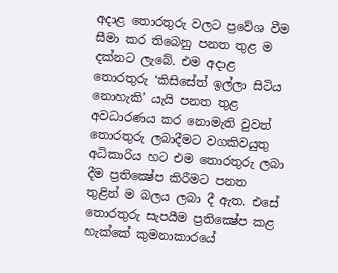අදාළ තොරතුරු වලට ප්‍රවේශ වීම සීමා කර තිබෙනු පනත තුළ ම දක්නට ලැබේ. එම අදාළ තොරතුරු ‘කිසිසේත් ඉල්ලා සිටිය නොහැකි’ යැයි පනත තුළ අවධාරණය කර නොමැති වුවත් තොරතුරු ලබාදීමට වගකිවයුතු අධිකාරිය හට එම තොරතුරු ලබා දීම ප්‍රතික්‍ෂේප කිරීමට පනත තුළින් ම බලය ලබා දී ඇත. එසේ තොරතුරු සැපයීම ප්‍රතික්‍ෂේප කළ හැක්කේ කුමනාකාරයේ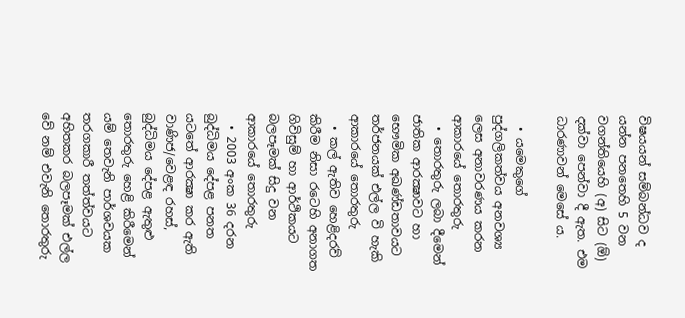විෂයයන් සම්බන්ධව ද යන්න පනතෙහි 5 වන වගන්තියෙහි (අ) සිට (ඕ) දක්වා පෙන්වා දී ඇත. එම ධාරණාවන් මෙසේ ය.

  • යමෙකුගේ පුද්ගලිකත්වය අනවශ්‍ය ලෙස අනාවරණය කරන ආකාරයේ තොරතුරු
  • තොරතුරු ලබා දීමෙන් ජාතික ආරක්‍ෂාවට හා භෞමික අඛණ්ඩතාවයට තර්ජනයක් එල්ල වි හැකි ආකාරයේ තොරතුරු
  • කල් ඇතිව හෙළිදරව් කිරීම නිසා රටෙහි අනාගත ගිවිසුම් හා ආර්ථිකයට බලපෑමක් සිදු වන ආකාරයේ තොරතුරු
  • 2003 අංක 36 දරන බුද්ධිමය දේපළ පනත යටතේ ආරක්‍ෂා කර ඇති වාණිජ/වෙළඳ රහස්, බුද්ධිමය දේපළ ඇතුළු තොරතුරු හෙළි කිරීමෙන් යම් තෙවැනි පාර්ශවයක තරගකාරී තත්ත්වයට අහිතකර බලපෑමක් එල්ල වේ නම් එවැනි තොරතුරු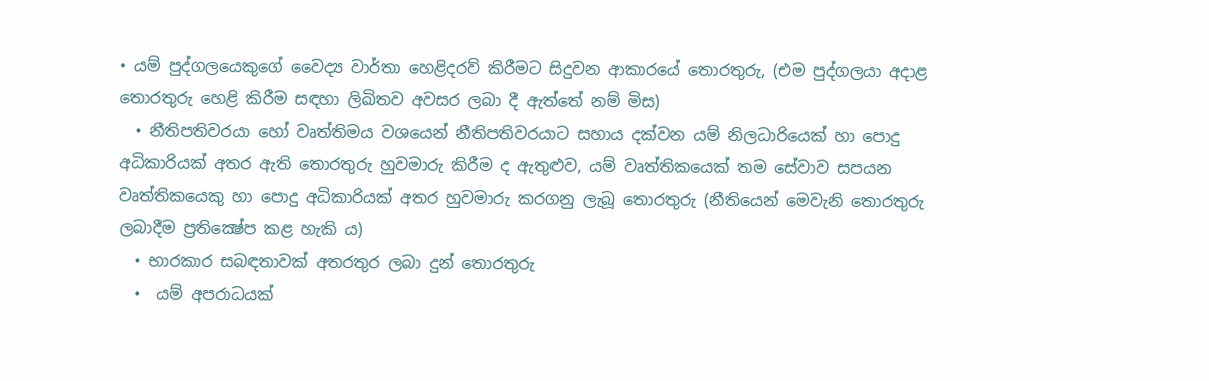• යම් පුද්ගලයෙකුගේ වෛද්‍ය වාර්තා හෙළිදරව් කිරීමට සිදුවන ආකාරයේ තොරතුරු, (එම පුද්ගලයා අදාළ තොරතුරු හෙළි කිරීම සඳහා ලිඛිතව අවසර ලබා දී ඇත්තේ නම් මිස)
  • නීතිපතිවරයා හෝ වෘත්තිමය වශයෙන් නීතිපතිවරයාට සහාය දක්වන යම් නිලධාරියෙක් හා පොදු අධිකාරියක් අතර ඇති තොරතුරු හුවමාරු කිරීම ද ඇතුළුව, යම් වෘත්තිකයෙක් තම සේවාව සපයන වෘත්තිකයෙකු හා පොදු අධිකාරියක් අතර හුවමාරු කරගනු ලැබූ තොරතුරු (නීතියෙන් මෙවැනි තොරතුරු ලබාදීම ප්‍රතික්‍ෂේප කළ හැකි ය)
  • භාරකාර සබඳතාවක් අතරතුර ලබා දුන් තොරතුරු
  •  යම් අපරාධයක්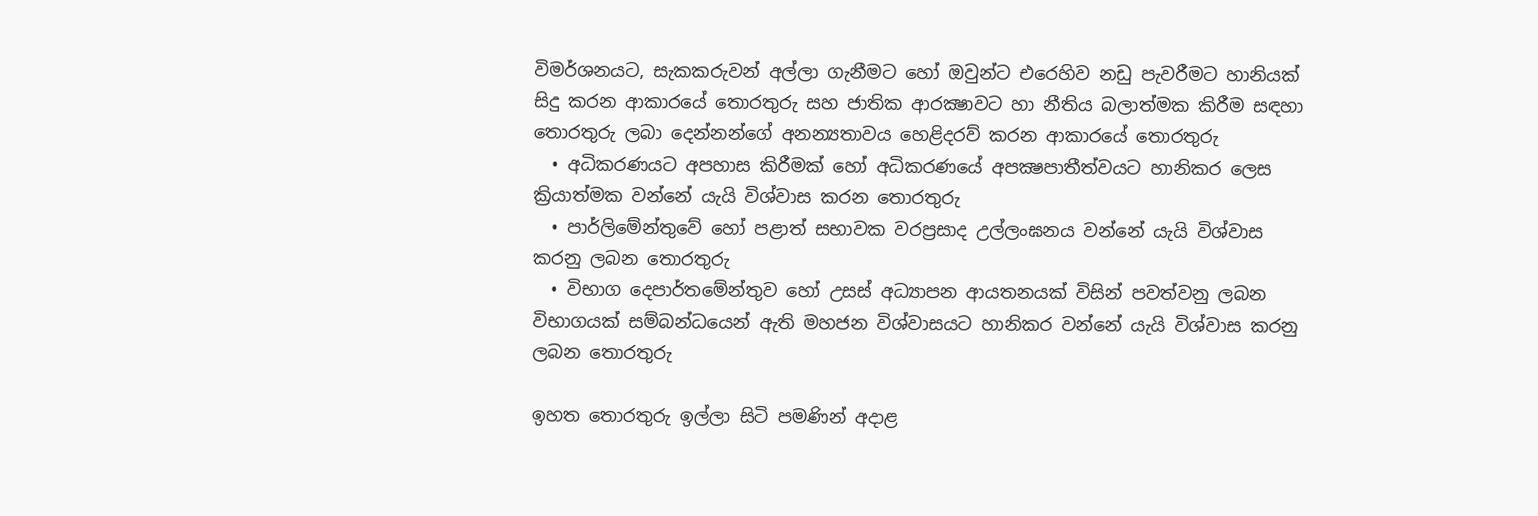විමර්ශනයට, සැකකරුවන් අල්ලා ගැනීමට හෝ ඔවුන්ට එරෙහිව නඩු පැවරීමට හානියක් සිදු කරන ආකාරයේ තොරතුරු සහ ජාතික ආරක්‍ෂාවට හා නීතිය බලාත්මක කිරීම සඳහා තොරතුරු ලබා දෙන්නන්ගේ අනන්‍යතාවය හෙළිදරව් කරන ආකාරයේ තොරතුරු
  • අධිකරණයට අපහාස කිරීමක් හෝ අධිකරණයේ අපක්‍ෂපාතීත්වයට හානිකර ලෙස ක්‍රියාත්මක වන්නේ යැයි විශ්වාස කරන තොරතුරු
  • පාර්ලිමේන්තුවේ හෝ පළාත් සභාවක වරප්‍රසාද උල්ලංඝනය වන්නේ යැයි විශ්වාස කරනු ලබන තොරතුරු
  • විභාග දෙපාර්තමේන්තුව හෝ උසස් අධ්‍යාපන ආයතනයක් විසින් පවත්වනු ලබන විභාගයක් සම්බන්ධයෙන් ඇති මහජන විශ්වාසයට හානිකර වන්නේ යැයි විශ්වාස කරනු ලබන තොරතුරු

ඉහත තොරතුරු ඉල්ලා සිටි පමණින් අදාළ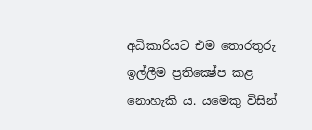අධිකාරියට එම තොරතුරු ඉල්ලීම ප්‍රතික්‍ෂේප කළ නොහැකි ය. යමෙකු විසින්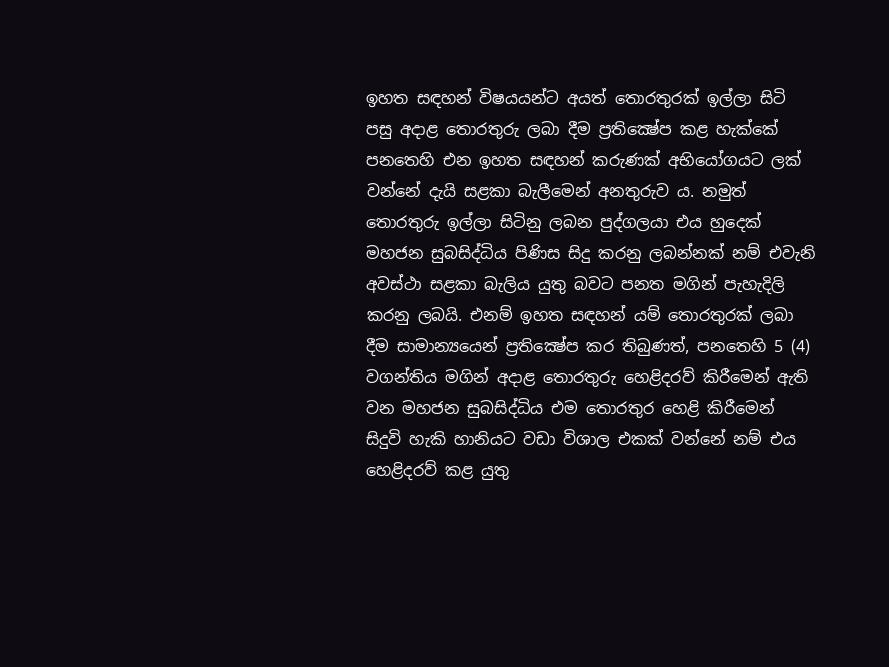ඉහත සඳහන් විෂයයන්ට අයත් තොරතුරක් ඉල්ලා සිටි පසු අදාළ තොරතුරු ලබා දීම ප්‍රතික්‍ෂේප කළ හැක්කේ පනතෙහි එන ඉහත සඳහන් කරුණක් අභියෝගයට ලක් වන්නේ දැයි සළකා බැලීමෙන් අනතුරුව ය. නමුත් තොරතුරු ඉල්ලා සිටිනු ලබන පුද්ගලයා එය හුදෙක් මහජන සුබසිද්ධිය පිණිස සිදු කරනු ලබන්නක් නම් එවැනි අවස්ථා සළකා බැලිය යුතු බවට පනත මගින් පැහැදිලි කරනු ලබයි. එනම් ඉහත සඳහන් යම් තොරතුරක් ලබා දීම සාමාන්‍යයෙන් ප්‍රතික්‍ෂේප කර තිබුණත්, පනතෙහි 5 (4) වගන්තිය මගින් අදාළ තොරතුරු හෙළිදරව් කිරීමෙන් ඇති වන මහජන සුබසිද්ධිය එම තොරතුර හෙළි කිරීමෙන් සිදුවි හැකි හානියට වඩා විශාල එකක් වන්නේ නම් එය හෙළිදරව් කළ යුතු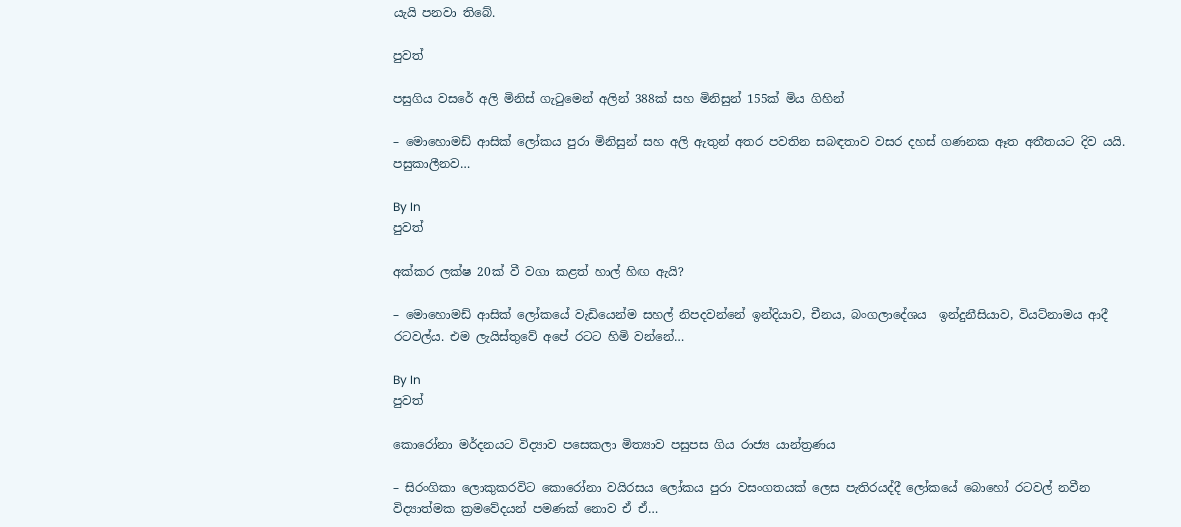යැයි පනවා තිබේ.

පුවත්

පසුගිය වසරේ අලි මිනිස් ගැටුමෙන් අලින් 388ක් සහ මිනිසුන් 155ක් මිය ගිහින්

– මොහොමඩ් ආසික් ලෝකය පුරා මිනිසුන් සහ අලි ඇතුන් අතර පවතින සබඳතාව වසර දහස් ගණනක ඈත අතීතයට දිව යයි. පසුකාලීනව…

By In
පුවත්

අක්කර ලක්ෂ 20ක් වී වගා කළත් හාල් හිඟ ඇයි?

– මොහොමඩ් ආසික් ලෝකයේ වැඩියෙන්ම සහල් නිපදවන්නේ ඉන්දියාව, චීනය, බංගලාදේශය  ඉන්දුනීසියාව, වියට්නාමය ආදී රටවල්ය. එම ලැයිස්තුවේ අපේ රටට හිමි වන්නේ…

By In
පුවත්

කොරෝනා මර්දනයට විද්‍යාව පසෙකලා මිත්‍යාව පසුපස ගිය රාජ්‍ය යාන්ත්‍රණය

– සිරංගිකා ලොකුකරවිට කොරෝනා වයිරසය ලෝකය පුරා වසංගතයක් ලෙස පැතිරයද්දී ලෝකයේ බොහෝ රටවල් නවීන විද්‍යාත්මක ක්‍රමවේදයන් පමණක් නොව ඒ ඒ…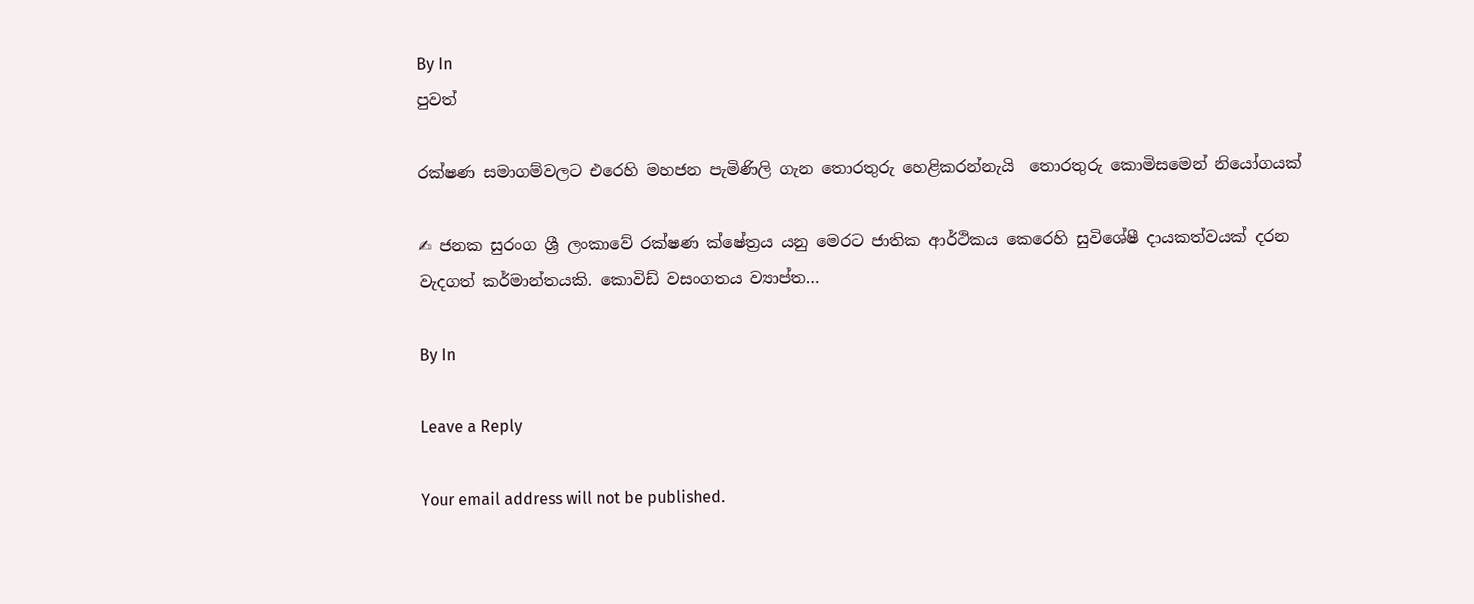By In
පුවත්

රක්ෂණ සමාගම්වලට එරෙහි මහජන පැමිණිලි ගැන තොරතුරු හෙළිකරන්නැයි  තොරතුරු කොමිසමෙන් නියෝගයක්

✍ ජනක සුරංග ශ්‍රී ලංකාවේ රක්ෂණ ක්ෂේත්‍රය යනු මෙරට ජාතික ආර්ථිකය කෙරෙහි සුවිශේෂී දායකත්වයක් දරන වැදගත් කර්මාන්තයකි. කොවිඩ් වසංගතය ව්‍යාප්ත…

By In

Leave a Reply

Your email address will not be published.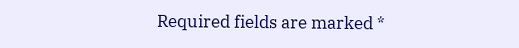Required fields are marked *